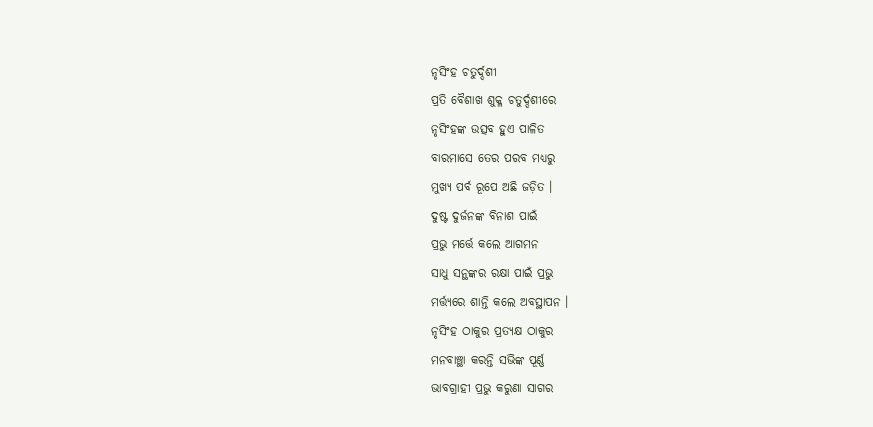ନୃସିଂହ ଚତୁର୍ଦ୍ଦଶୀ
ପ୍ରତି ବୈଶାଖ ଶୁକ୍ଳ ଚତୁର୍ଦ୍ଦଶୀରେ
ନୃସିଂହଙ୍କ ଉତ୍ସବ ହୁଏ ପାଳିତ
ବାରମାସେ ତେର ପରବ ମଧ୍ୟରୁ
ମୁଖ୍ୟ ପର୍ବ ରୂପେ ଅଛି ଜଡ଼ିତ ।
ଦୁଷ୍ଟ ଦୁର୍ଜନଙ୍କ ବିନାଶ ପାଇଁ
ପ୍ରଭୁ ମର୍ତ୍ତେ କଲେ ଆଗମନ
ସାଧୁ ସନ୍ଥଙ୍କର ରକ୍ଷା ପାଇଁ ପ୍ରଭୁ
ମର୍ତ୍ତ୍ୟରେ ଶାନ୍ତି କଲେ ଅବସ୍ଥାପନ ।
ନୃସିଂହ ଠାକୁର ପ୍ରତ୍ୟକ୍ଷ ଠାକୁର
ମନବାଞ୍ଛା କରନ୍ତି ସଭିଙ୍କ ପୂର୍ଣ୍ଣ
ଭାବଗ୍ରାହୀ ପ୍ରଭୁ କରୁଣା ସାଗର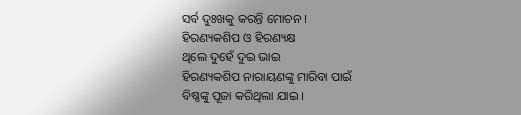ସର୍ବ ଦୁଃଖକୁ କରନ୍ତି ମୋଚନ ।
ହିରଣ୍ୟକଶିପ ଓ ହିରଣ୍ୟକ୍ଷ
ଥିଲେ ଦୁହେଁ ଦୁଇ ଭାଇ
ହିରଣ୍ୟକଶିପ ନାରାୟଣଙ୍କୁ ମାରିବା ପାଇଁ
ବିଷ୍ଣଙ୍କୁ ପୂଜା କରିଥିଲା ଯାଇ ।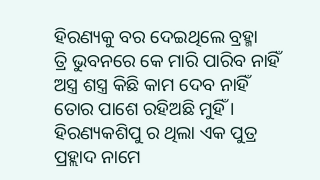ହିରଣ୍ୟକୁ ବର ଦେଇଥିଲେ ବ୍ରହ୍ମା
ତ୍ରି ଭୁବନରେ କେ ମାରି ପାରିବ ନାହିଁ
ଅସ୍ତ୍ର ଶସ୍ତ୍ର କିଛି କାମ ଦେବ ନାହିଁ
ତୋର ପାଶେ ରହିଅଛି ମୁହିଁ ।
ହିରଣ୍ୟକଶିପୁ ର ଥିଲା ଏକ ପୁତ୍ର
ପ୍ରହ୍ଲାଦ ନାମେ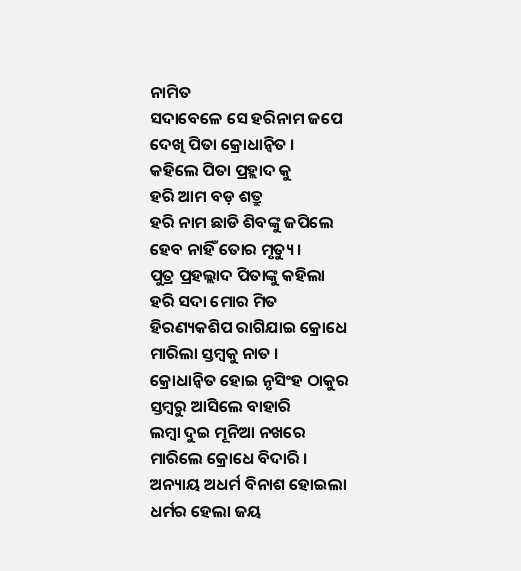ନାମିତ
ସଦାବେଳେ ସେ ହରିନାମ ଜପେ
ଦେଖି ପିତା କ୍ରୋଧାନ୍ୱିତ ।
କହିଲେ ପିତା ପ୍ରହ୍ଲାଦ କୁ
ହରି ଆମ ବଡ଼ ଶତ୍ରୁ
ହରି ନାମ ଛାଡି ଶିବଙ୍କୁ ଜପିଲେ
ହେବ ନାହିଁ ତୋର ମୃତ୍ୟୁ ।
ପୁତ୍ର ପ୍ରହଲ୍ଲାଦ ପିତାଙ୍କୁ କହିଲା
ହରି ସଦା ମୋର ମିତ
ହିରଣ୍ୟକଶିପ ରାଗିଯାଇ କ୍ରୋଧେ
ମାରିଲା ସ୍ତମ୍ବକୁ ନାତ ।
କ୍ରୋଧାନ୍ୱିତ ହୋଇ ନୃସିଂହ ଠାକୁର
ସ୍ତମ୍ବରୁ ଆସିଲେ ବାହାରି
ଲମ୍ବା ଦୁଇ ମୂନିଆ ନଖରେ
ମାରିଲେ କ୍ରୋଧେ ବିଦାରି ।
ଅନ୍ୟାୟ ଅଧର୍ମ ବିନାଶ ହୋଇଲା
ଧର୍ମର ହେଲା ଜୟ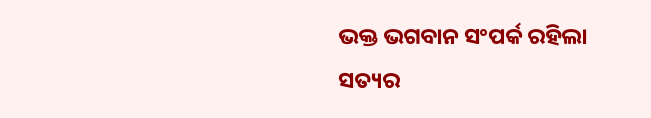ଭକ୍ତ ଭଗବାନ ସଂପର୍କ ରହିଲା
ସତ୍ୟର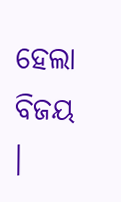ହେଲା ବିଜୟ ।